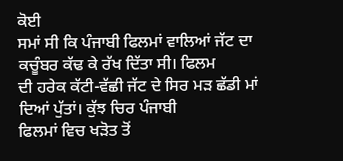ਕੋਈ
ਸਮਾਂ ਸੀ ਕਿ ਪੰਜਾਬੀ ਫਿਲਮਾਂ ਵਾਲਿਆਂ ਜੱਟ ਦਾ ਕਚੂੰਬਰ ਕੱਢ ਕੇ ਰੱਖ ਦਿੱਤਾ ਸੀ। ਫਿਲਮ
ਦੀ ਹਰੇਕ ਕੱਟੀ-ਵੱਛੀ ਜੱਟ ਦੇ ਸਿਰ ਮੜ ਛੱਡੀ ਮਾਂ ਦਿਆਂ ਪੁੱਤਾਂ। ਕੁੱਝ ਚਿਰ ਪੰਜਾਬੀ
ਫਿਲਮਾਂ ਵਿਚ ਖੜੋਤ ਤੋਂ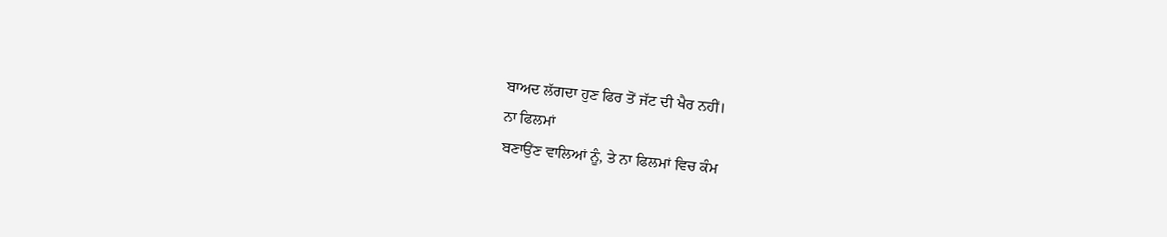ਬਾਅਦ ਲੱਗਦਾ ਹੁਣ ਫਿਰ ਤੋਂ ਜੱਟ ਦੀ ਖੈਰ ਨਹੀਂ।
ਨਾ ਫਿਲਮਾਂ
ਬਣਾਉਂਣ ਵਾਲਿਆਂ ਨੂੰ, ਤੇ ਨਾ ਫਿਲਮਾਂ ਵਿਚ ਕੰਮ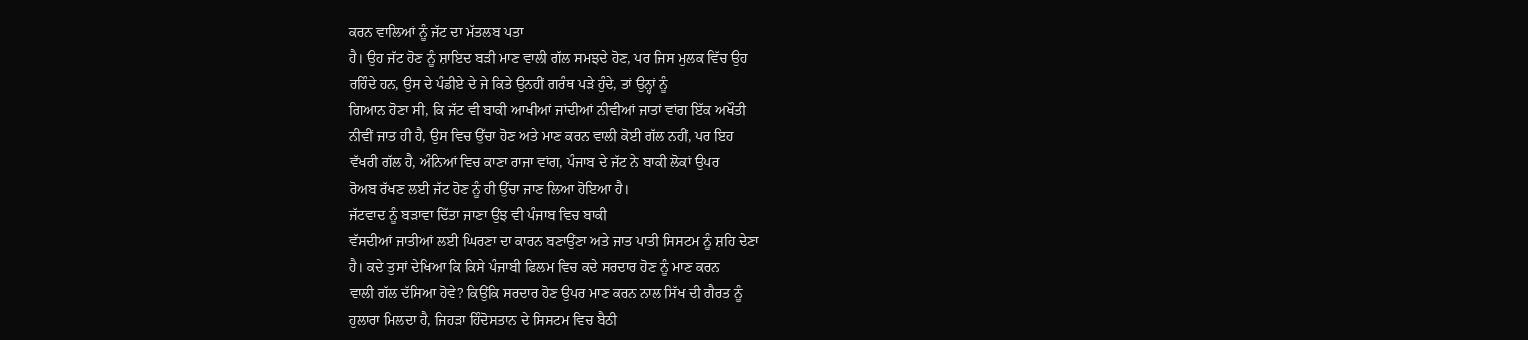ਕਰਨ ਵਾਲਿਆਂ ਨੂੰ ਜੱਟ ਦਾ ਮੱਤਲਬ ਪਤਾ
ਹੈ। ਉਹ ਜੱਟ ਹੋਣ ਨੂੰ ਸ਼ਾਇਦ ਬੜੀ ਮਾਣ ਵਾਲੀ ਗੱਲ ਸਮਝਦੇ ਹੋਣ, ਪਰ ਜਿਸ ਮੁਲਕ ਵਿੱਚ ਉਹ
ਰਹਿੰਦੇ ਹਨ, ਉਸ ਦੇ ਪੰਡੀਏ ਦੇ ਜੇ ਕਿਤੇ ਉਨਹੀਂ ਗਰੰਥ ਪੜੇ ਹੁੰਦੇ, ਤਾਂ ਉਨ੍ਹਾਂ ਨੂੰ
ਗਿਆਨ ਹੋਣਾ ਸੀ, ਕਿ ਜੱਟ ਵੀ ਬਾਕੀ ਆਖੀਆਂ ਜਾਂਦੀਆਂ ਨੀਵੀਆਂ ਜਾਤਾਂ ਵਾਂਗ ਇੱਕ ਅਖੌਤੀ
ਨੀਵੀਂ ਜਾਤ ਹੀ ਹੈ, ਉਸ ਵਿਚ ਉੱਚਾ ਹੋਣ ਅਤੇ ਮਾਣ ਕਰਨ ਵਾਲੀ ਕੋਈ ਗੱਲ ਨਹੀਂ, ਪਰ ਇਹ
ਵੱਖਰੀ ਗੱਲ ਹੈ, ਅੰਨਿਆਂ ਵਿਚ ਕਾਣਾ ਰਾਜਾ ਵਾਂਗ, ਪੰਜਾਬ ਦੇ ਜੱਟ ਨੇ ਬਾਕੀ ਲੋਕਾਂ ਉਪਰ
ਰੋਅਬ ਰੱਖਣ ਲਈ ਜੱਟ ਹੋਣ ਨੂੰ ਹੀ ਉੱਚਾ ਜਾਣ ਲਿਆ ਹੋਇਆ ਹੈ।
ਜੱਟਵਾਦ ਨੂੰ ਬੜਾਵਾ ਦਿੱਤਾ ਜਾਣਾ ਉਂਝ ਵੀ ਪੰਜਾਬ ਵਿਚ ਬਾਕੀ
ਵੱਸਦੀਆਂ ਜਾਤੀਆਂ ਲਈ ਘਿਰਣਾ ਦਾ ਕਾਰਨ ਬਣਾਉਂਣਾ ਅਤੇ ਜਾਤ ਪਾਤੀ ਸਿਸਟਮ ਨੂੰ ਸ਼ਹਿ ਦੇਣਾ
ਹੈ। ਕਦੇ ਤੁਸਾਂ ਦੇਖਿਆ ਕਿ ਕਿਸੇ ਪੰਜਾਬੀ ਫਿਲਮ ਵਿਚ ਕਦੇ ਸਰਦਾਰ ਹੋਣ ਨੂੰ ਮਾਣ ਕਰਨ
ਵਾਲੀ ਗੱਲ ਦੱਸਿਆ ਹੋਵੇ? ਕਿਉਂਕਿ ਸਰਦਾਰ ਹੋਣ ਉਪਰ ਮਾਣ ਕਰਨ ਨਾਲ ਸਿੱਖ ਦੀ ਗੈਰਤ ਨੂੰ
ਹੁਲਾਰਾ ਮਿਲਦਾ ਹੈ, ਜਿਹੜਾ ਹਿੰਦੋਸਤਾਨ ਦੇ ਸਿਸਟਮ ਵਿਚ ਬੈਠੀ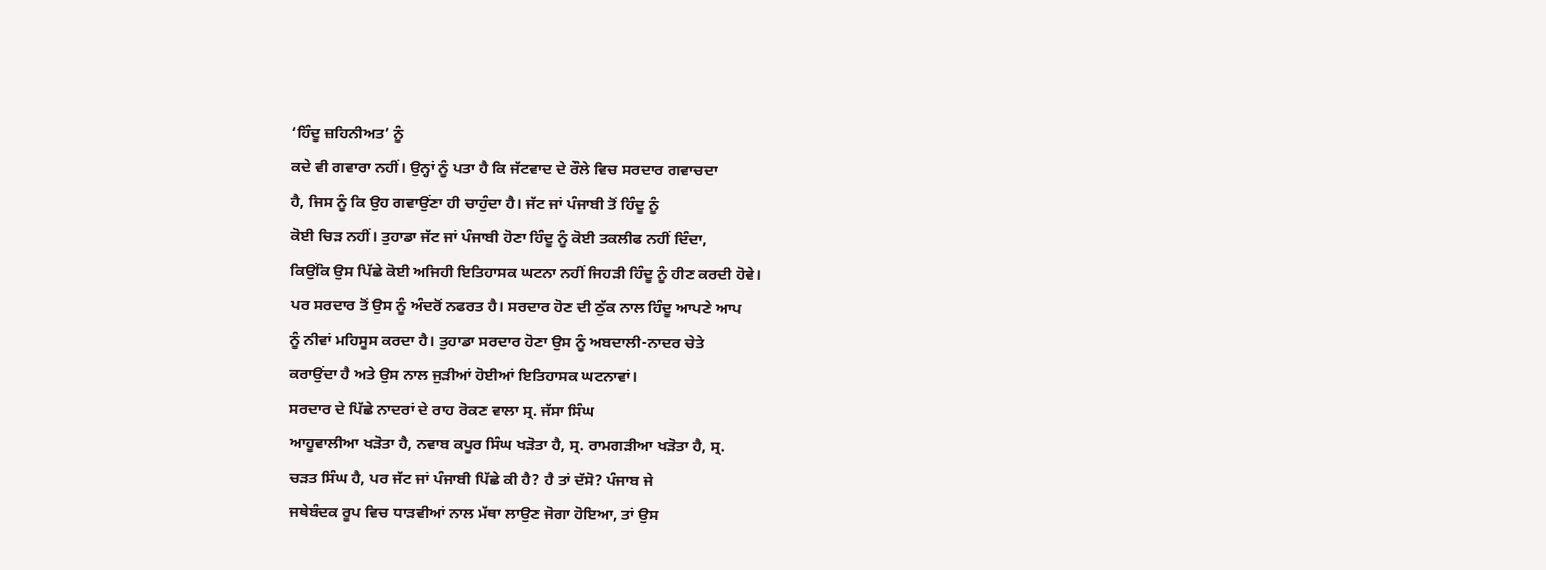‘ਹਿੰਦੂ ਜ਼ਹਿਨੀਅਤ’ ਨੂੰ
ਕਦੇ ਵੀ ਗਵਾਰਾ ਨਹੀਂ। ਉਨ੍ਹਾਂ ਨੂੰ ਪਤਾ ਹੈ ਕਿ ਜੱਟਵਾਦ ਦੇ ਰੌਲੇ ਵਿਚ ਸਰਦਾਰ ਗਵਾਚਦਾ
ਹੈ, ਜਿਸ ਨੂੰ ਕਿ ਉਹ ਗਵਾਉਂਣਾ ਹੀ ਚਾਹੁੰਦਾ ਹੈ। ਜੱਟ ਜਾਂ ਪੰਜਾਬੀ ਤੋਂ ਹਿੰਦੂ ਨੂੰ
ਕੋਈ ਚਿੜ ਨਹੀਂ। ਤੁਹਾਡਾ ਜੱਟ ਜਾਂ ਪੰਜਾਬੀ ਹੋਣਾ ਹਿੰਦੂ ਨੂੰ ਕੋਈ ਤਕਲੀਫ ਨਹੀਂ ਦਿੰਦਾ,
ਕਿਉਂਕਿ ਉਸ ਪਿੱਛੇ ਕੋਈ ਅਜਿਹੀ ਇਤਿਹਾਸਕ ਘਟਨਾ ਨਹੀਂ ਜਿਹੜੀ ਹਿੰਦੂ ਨੂੰ ਹੀਣ ਕਰਦੀ ਹੋਵੇ।
ਪਰ ਸਰਦਾਰ ਤੋਂ ਉਸ ਨੂੰ ਅੰਦਰੋਂ ਨਫਰਤ ਹੈ। ਸਰਦਾਰ ਹੋਣ ਦੀ ਠੁੱਕ ਨਾਲ ਹਿੰਦੂ ਆਪਣੇ ਆਪ
ਨੂੰ ਨੀਵਾਂ ਮਹਿਸੂਸ ਕਰਦਾ ਹੈ। ਤੁਹਾਡਾ ਸਰਦਾਰ ਹੋਣਾ ਉਸ ਨੂੰ ਅਬਦਾਲੀ-ਨਾਦਰ ਚੇਤੇ
ਕਰਾਉਂਦਾ ਹੈ ਅਤੇ ਉਸ ਨਾਲ ਜੁੜੀਆਂ ਹੋਈਆਂ ਇਤਿਹਾਸਕ ਘਟਨਾਵਾਂ।
ਸਰਦਾਰ ਦੇ ਪਿੱਛੇ ਨਾਦਰਾਂ ਦੇ ਰਾਹ ਰੋਕਣ ਵਾਲਾ ਸ੍ਰ. ਜੱਸਾ ਸਿੰਘ
ਆਹੂਵਾਲੀਆ ਖੜੋਤਾ ਹੈ, ਨਵਾਬ ਕਪੂਰ ਸਿੰਘ ਖੜੋਤਾ ਹੈ, ਸ੍ਰ. ਰਾਮਗੜੀਆ ਖੜੋਤਾ ਹੈ, ਸ੍ਰ.
ਚੜਤ ਸਿੰਘ ਹੈ, ਪਰ ਜੱਟ ਜਾਂ ਪੰਜਾਬੀ ਪਿੱਛੇ ਕੀ ਹੈ? ਹੈ ਤਾਂ ਦੱਸੋ? ਪੰਜਾਬ ਜੇ
ਜਥੇਬੰਦਕ ਰੂਪ ਵਿਚ ਧਾੜਵੀਆਂ ਨਾਲ ਮੱਥਾ ਲਾਉਣ ਜੋਗਾ ਹੋਇਆ, ਤਾਂ ਉਸ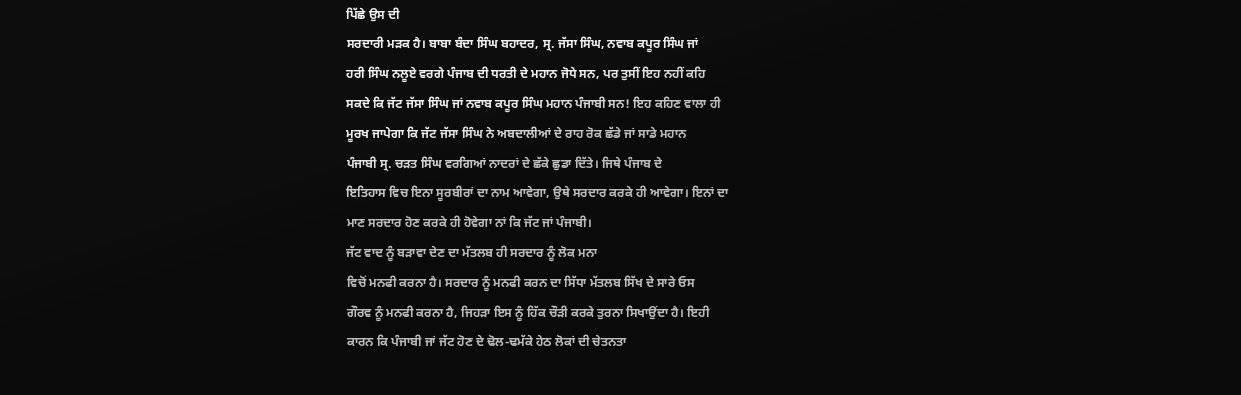ਪਿੱਛੇ ਉਸ ਦੀ
ਸਰਦਾਰੀ ਮੜਕ ਹੈ। ਬਾਬਾ ਬੰਦਾ ਸਿੰਘ ਬਹਾਦਰ, ਸ੍ਰ. ਜੱਸਾ ਸਿੰਘ, ਨਵਾਬ ਕਪੂਰ ਸਿੰਘ ਜਾਂ
ਹਰੀ ਸਿੰਘ ਨਲੂਏ ਵਰਗੇ ਪੰਜਾਬ ਦੀ ਧਰਤੀ ਦੇ ਮਹਾਨ ਜੋਧੇ ਸਨ, ਪਰ ਤੁਸੀਂ ਇਹ ਨਹੀਂ ਕਹਿ
ਸਕਦੇ ਕਿ ਜੱਟ ਜੱਸਾ ਸਿੰਘ ਜਾਂ ਨਵਾਬ ਕਪੂਰ ਸਿੰਘ ਮਹਾਨ ਪੰਜਾਬੀ ਸਨ! ਇਹ ਕਹਿਣ ਵਾਲਾ ਹੀ
ਮੂਰਖ ਜਾਪੇਗਾ ਕਿ ਜੱਟ ਜੱਸਾ ਸਿੰਘ ਨੇ ਅਬਦਾਲੀਆਂ ਦੇ ਰਾਹ ਰੋਕ ਛੱਡੇ ਜਾਂ ਸਾਡੇ ਮਹਾਨ
ਪੰਜਾਬੀ ਸ੍ਰ. ਚੜਤ ਸਿੰਘ ਵਰਗਿਆਂ ਨਾਦਰਾਂ ਦੇ ਛੱਕੇ ਛੁਡਾ ਦਿੱਤੇ। ਜਿਥੇ ਪੰਜਾਬ ਦੇ
ਇਤਿਹਾਸ ਵਿਚ ਇਨਾ ਸੂਰਬੀਰਾਂ ਦਾ ਨਾਮ ਆਵੇਗਾ, ਉਥੇ ਸਰਦਾਰ ਕਰਕੇ ਹੀ ਆਵੇਗਾ। ਇਨਾਂ ਦਾ
ਮਾਣ ਸਰਦਾਰ ਹੋਣ ਕਰਕੇ ਹੀ ਹੋਵੇਗਾ ਨਾਂ ਕਿ ਜੱਟ ਜਾਂ ਪੰਜਾਬੀ।
ਜੱਟ ਵਾਦ ਨੂੰ ਬੜਾਵਾ ਦੇਣ ਦਾ ਮੱਤਲਬ ਹੀ ਸਰਦਾਰ ਨੂੰ ਲੋਕ ਮਨਾ
ਵਿਚੋਂ ਮਨਫੀ ਕਰਨਾ ਹੈ। ਸਰਦਾਰ ਨੂੰ ਮਨਫੀ ਕਰਨ ਦਾ ਸਿੱਧਾ ਮੱਤਲਬ ਸਿੱਖ ਦੇ ਸਾਰੇ ਓਸ
ਗੌਰਵ ਨੂੰ ਮਨਫੀ ਕਰਨਾ ਹੈ, ਜਿਹੜਾ ਇਸ ਨੂੰ ਹਿੱਕ ਚੌੜੀ ਕਰਕੇ ਤੁਰਨਾ ਸਿਖਾਉਂਦਾ ਹੈ। ਇਹੀ
ਕਾਰਨ ਕਿ ਪੰਜਾਬੀ ਜਾਂ ਜੱਟ ਹੋਣ ਦੇ ਢੋਲ-ਢਮੱਕੇ ਹੇਠ ਲੋਕਾਂ ਦੀ ਚੇਤਨਤਾ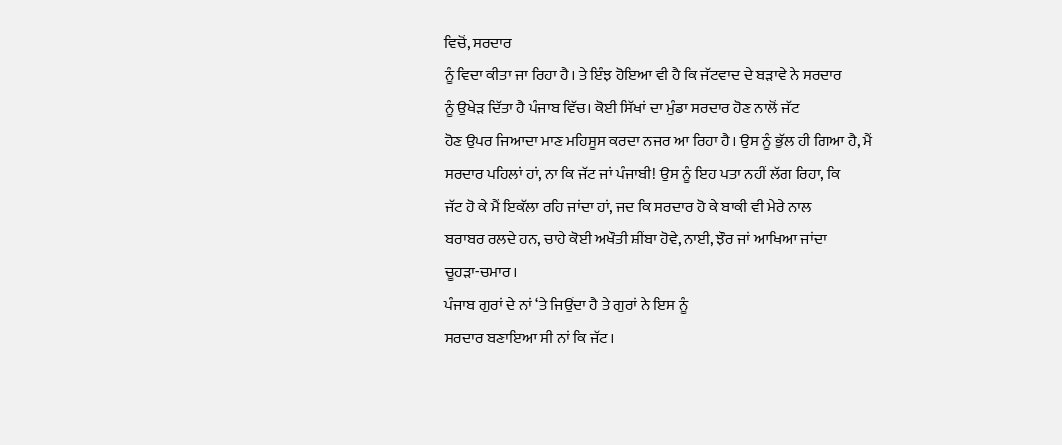ਵਿਚੋਂ, ਸਰਦਾਰ
ਨੂੰ ਵਿਦਾ ਕੀਤਾ ਜਾ ਰਿਹਾ ਹੈ। ਤੇ ਇੰਝ ਹੋਇਆ ਵੀ ਹੈ ਕਿ ਜੱਟਵਾਦ ਦੇ ਬੜਾਵੇ ਨੇ ਸਰਦਾਰ
ਨੂੰ ਉਖੇੜ ਦਿੱਤਾ ਹੈ ਪੰਜਾਬ ਵਿੱਚ। ਕੋਈ ਸਿੱਖਾਂ ਦਾ ਮੁੰਡਾ ਸਰਦਾਰ ਹੋਣ ਨਾਲੋਂ ਜੱਟ
ਹੋਣ ਉਪਰ ਜਿਆਦਾ ਮਾਣ ਮਹਿਸੂਸ ਕਰਦਾ ਨਜਰ ਆ ਰਿਹਾ ਹੈ। ਉਸ ਨੂੰ ਭੁੱਲ ਹੀ ਗਿਆ ਹੈ, ਮੈਂ
ਸਰਦਾਰ ਪਹਿਲਾਂ ਹਾਂ, ਨਾ ਕਿ ਜੱਟ ਜਾਂ ਪੰਜਾਬੀ! ਉਸ ਨੂੰ ਇਹ ਪਤਾ ਨਹੀਂ ਲੱਗ ਰਿਹਾ, ਕਿ
ਜੱਟ ਹੋ ਕੇ ਮੈਂ ਇਕੱਲਾ ਰਹਿ ਜਾਂਦਾ ਹਾਂ, ਜਦ ਕਿ ਸਰਦਾਰ ਹੋ ਕੇ ਬਾਕੀ ਵੀ ਮੇਰੇ ਨਾਲ
ਬਰਾਬਰ ਰਲਦੇ ਹਨ, ਚਾਹੇ ਕੋਈ ਅਖੌਤੀ ਸ਼ੀਂਬਾ ਹੋਵੇ, ਨਾਈ, ਝੌਰ ਜਾਂ ਆਖਿਆ ਜਾਂਦਾ
ਚੂਹੜਾ-ਚਮਾਰ।
ਪੰਜਾਬ ਗੁਰਾਂ ਦੇ ਨਾਂ ‘ਤੇ ਜਿਉਂਦਾ ਹੈ ਤੇ ਗੁਰਾਂ ਨੇ ਇਸ ਨੂੰ
ਸਰਦਾਰ ਬਣਾਇਆ ਸੀ ਨਾਂ ਕਿ ਜੱਟ।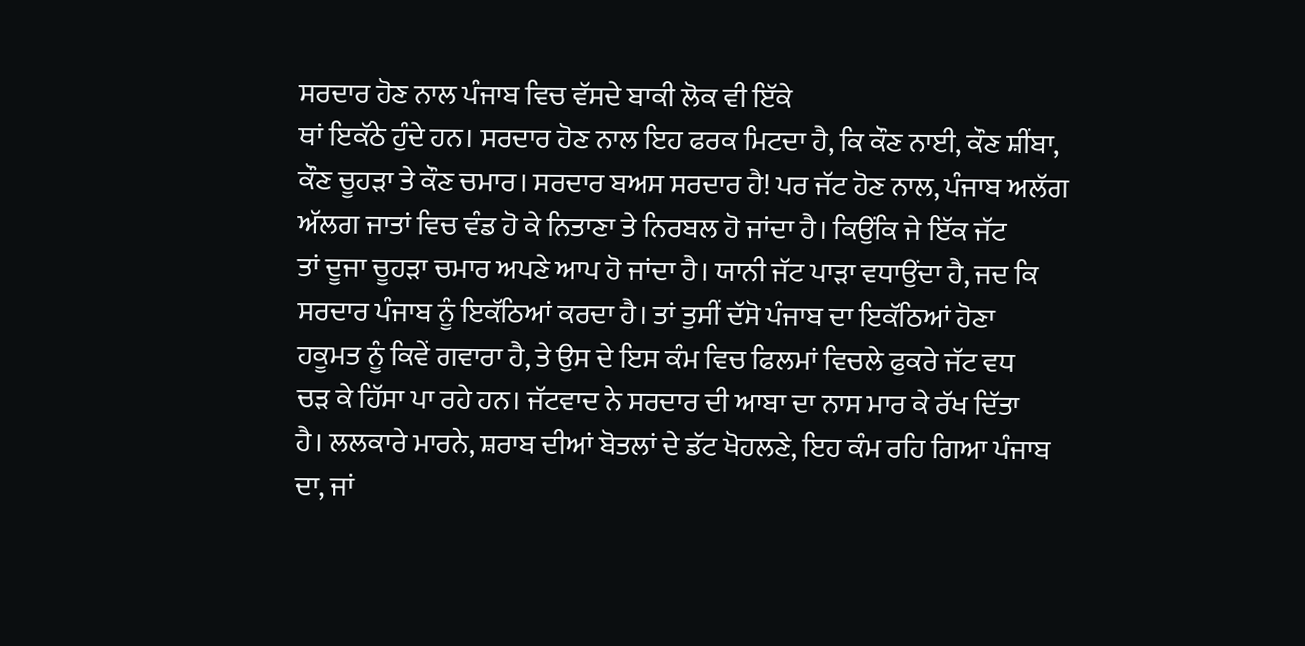ਸਰਦਾਰ ਹੋਣ ਨਾਲ ਪੰਜਾਬ ਵਿਚ ਵੱਸਦੇ ਬਾਕੀ ਲੋਕ ਵੀ ਇੱਕੇ
ਥਾਂ ਇਕੱਠੇ ਹੁੰਦੇ ਹਨ। ਸਰਦਾਰ ਹੋਣ ਨਾਲ ਇਹ ਫਰਕ ਮਿਟਦਾ ਹੈ, ਕਿ ਕੌਣ ਨਾਈ, ਕੌਣ ਸ਼ੀਂਬਾ,
ਕੌਣ ਚੂਹੜਾ ਤੇ ਕੌਣ ਚਮਾਰ। ਸਰਦਾਰ ਬਅਸ ਸਰਦਾਰ ਹੈ! ਪਰ ਜੱਟ ਹੋਣ ਨਾਲ, ਪੰਜਾਬ ਅਲੱਗ
ਅੱਲਗ ਜਾਤਾਂ ਵਿਚ ਵੰਡ ਹੋ ਕੇ ਨਿਤਾਣਾ ਤੇ ਨਿਰਬਲ ਹੋ ਜਾਂਦਾ ਹੈ। ਕਿਉਂਕਿ ਜੇ ਇੱਕ ਜੱਟ
ਤਾਂ ਦੂਜਾ ਚੂਹੜਾ ਚਮਾਰ ਅਪਣੇ ਆਪ ਹੋ ਜਾਂਦਾ ਹੈ। ਯਾਨੀ ਜੱਟ ਪਾੜਾ ਵਧਾਉਂਦਾ ਹੈ, ਜਦ ਕਿ
ਸਰਦਾਰ ਪੰਜਾਬ ਨੂੰ ਇਕੱਠਿਆਂ ਕਰਦਾ ਹੈ। ਤਾਂ ਤੁਸੀਂ ਦੱਸੋ ਪੰਜਾਬ ਦਾ ਇਕੱਠਿਆਂ ਹੋਣਾ
ਹਕੂਮਤ ਨੂੰ ਕਿਵੇਂ ਗਵਾਰਾ ਹੈ, ਤੇ ਉਸ ਦੇ ਇਸ ਕੰਮ ਵਿਚ ਫਿਲਮਾਂ ਵਿਚਲੇ ਫੁਕਰੇ ਜੱਟ ਵਧ
ਚੜ ਕੇ ਹਿੱਸਾ ਪਾ ਰਹੇ ਹਨ। ਜੱਟਵਾਦ ਨੇ ਸਰਦਾਰ ਦੀ ਆਬਾ ਦਾ ਨਾਸ ਮਾਰ ਕੇ ਰੱਖ ਦਿੱਤਾ
ਹੈ। ਲਲਕਾਰੇ ਮਾਰਨੇ, ਸ਼ਰਾਬ ਦੀਆਂ ਬੋਤਲਾਂ ਦੇ ਡੱਟ ਖੋਹਲਣੇ, ਇਹ ਕੰਮ ਰਹਿ ਗਿਆ ਪੰਜਾਬ
ਦਾ, ਜਾਂ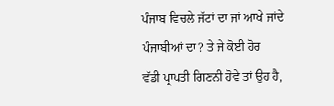ਪੰਜਾਬ ਵਿਚਲੇ ਜੱਟਾਂ ਦਾ ਜਾਂ ਆਖੇ ਜਾਂਦੇ ਪੰਜਾਬੀਆਂ ਦਾ? ਤੇ ਜੇ ਕੋਈ ਹੋਰ
ਵੱਡੀ ਪ੍ਰਾਪਤੀ ਗਿਣਨੀ ਹੋਵੇ ਤਾਂ ਉਹ ਹੈ,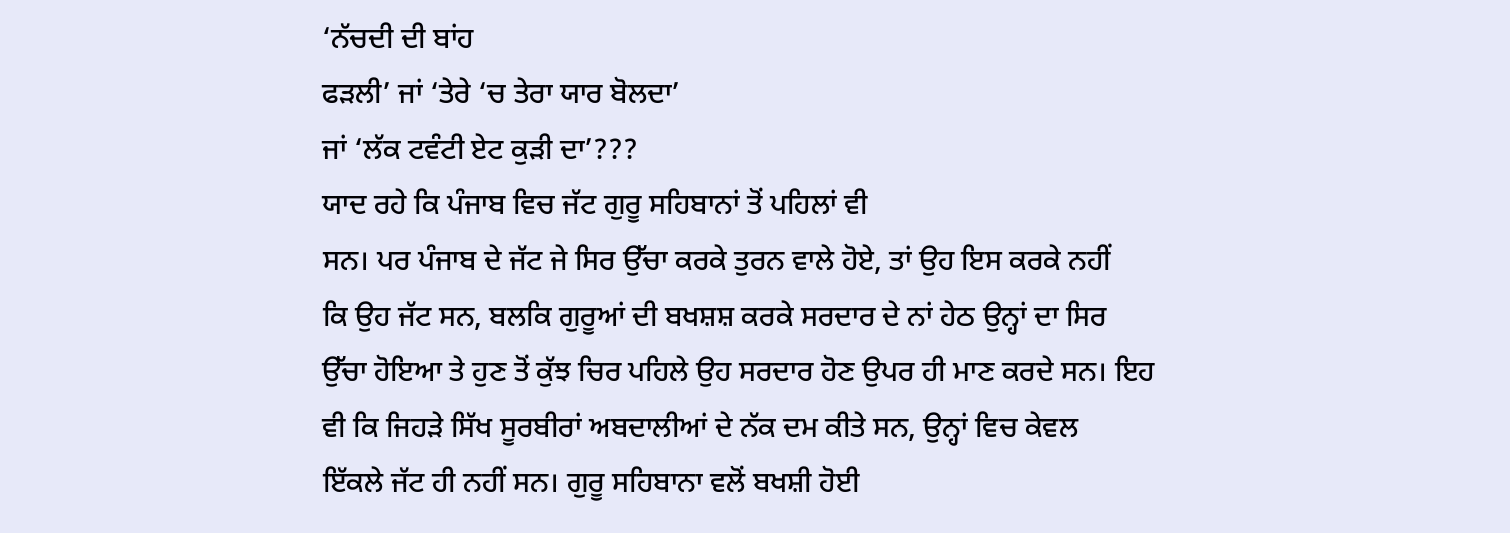‘ਨੱਚਦੀ ਦੀ ਬਾਂਹ
ਫੜਲੀ’ ਜਾਂ ‘ਤੇਰੇ ‘ਚ ਤੇਰਾ ਯਾਰ ਬੋਲਦਾ’
ਜਾਂ ‘ਲੱਕ ਟਵੰਟੀ ਏਟ ਕੁੜੀ ਦਾ’???
ਯਾਦ ਰਹੇ ਕਿ ਪੰਜਾਬ ਵਿਚ ਜੱਟ ਗੁਰੂ ਸਹਿਬਾਨਾਂ ਤੋਂ ਪਹਿਲਾਂ ਵੀ
ਸਨ। ਪਰ ਪੰਜਾਬ ਦੇ ਜੱਟ ਜੇ ਸਿਰ ਉੱਚਾ ਕਰਕੇ ਤੁਰਨ ਵਾਲੇ ਹੋਏ, ਤਾਂ ਉਹ ਇਸ ਕਰਕੇ ਨਹੀਂ
ਕਿ ਉਹ ਜੱਟ ਸਨ, ਬਲਕਿ ਗੁਰੂਆਂ ਦੀ ਬਖਸ਼ਸ਼ ਕਰਕੇ ਸਰਦਾਰ ਦੇ ਨਾਂ ਹੇਠ ਉਨ੍ਹਾਂ ਦਾ ਸਿਰ
ਉੱਚਾ ਹੋਇਆ ਤੇ ਹੁਣ ਤੋਂ ਕੁੱਝ ਚਿਰ ਪਹਿਲੇ ਉਹ ਸਰਦਾਰ ਹੋਣ ਉਪਰ ਹੀ ਮਾਣ ਕਰਦੇ ਸਨ। ਇਹ
ਵੀ ਕਿ ਜਿਹੜੇ ਸਿੱਖ ਸੂਰਬੀਰਾਂ ਅਬਦਾਲੀਆਂ ਦੇ ਨੱਕ ਦਮ ਕੀਤੇ ਸਨ, ਉਨ੍ਹਾਂ ਵਿਚ ਕੇਵਲ
ਇੱਕਲੇ ਜੱਟ ਹੀ ਨਹੀਂ ਸਨ। ਗੁਰੂ ਸਹਿਬਾਨਾ ਵਲੋਂ ਬਖਸ਼ੀ ਹੋਈ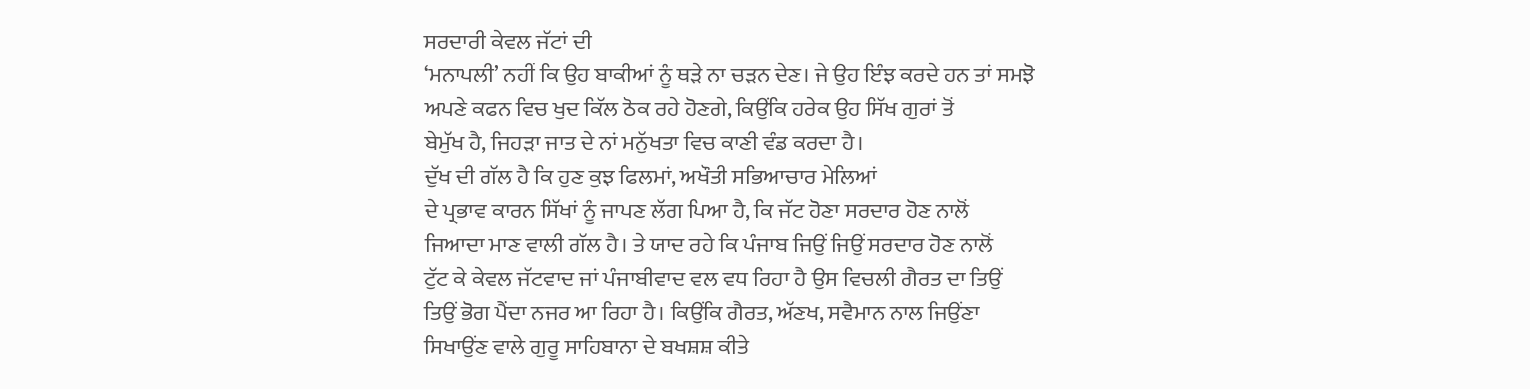ਸਰਦਾਰੀ ਕੇਵਲ ਜੱਟਾਂ ਦੀ
‘ਮਨਾਪਲੀ’ ਨਹੀਂ ਕਿ ਉਹ ਬਾਕੀਆਂ ਨੂੰ ਥੜੇ ਨਾ ਚੜਨ ਦੇਣ। ਜੇ ਉਹ ਇੰਝ ਕਰਦੇ ਹਨ ਤਾਂ ਸਮਝੋ
ਅਪਣੇ ਕਫਨ ਵਿਚ ਖੁਦ ਕਿੱਲ ਠੋਕ ਰਹੇ ਹੋਣਗੇ, ਕਿਉਂਕਿ ਹਰੇਕ ਉਹ ਸਿੱਖ ਗੁਰਾਂ ਤੋਂ
ਬੇਮੁੱਖ ਹੈ, ਜਿਹੜਾ ਜਾਤ ਦੇ ਨਾਂ ਮਨੁੱਖਤਾ ਵਿਚ ਕਾਣੀ ਵੰਡ ਕਰਦਾ ਹੈ।
ਦੁੱਖ ਦੀ ਗੱਲ ਹੈ ਕਿ ਹੁਣ ਕੁਝ ਫਿਲਮਾਂ, ਅਖੌਤੀ ਸਭਿਆਚਾਰ ਮੇਲਿਆਂ
ਦੇ ਪ੍ਰਭਾਵ ਕਾਰਨ ਸਿੱਖਾਂ ਨੂੰ ਜਾਪਣ ਲੱਗ ਪਿਆ ਹੈ, ਕਿ ਜੱਟ ਹੋਣਾ ਸਰਦਾਰ ਹੋਣ ਨਾਲੋਂ
ਜਿਆਦਾ ਮਾਣ ਵਾਲੀ ਗੱਲ ਹੈ। ਤੇ ਯਾਦ ਰਹੇ ਕਿ ਪੰਜਾਬ ਜਿਉਂ ਜਿਉਂ ਸਰਦਾਰ ਹੋਣ ਨਾਲੋਂ
ਟੁੱਟ ਕੇ ਕੇਵਲ ਜੱਟਵਾਦ ਜਾਂ ਪੰਜਾਬੀਵਾਦ ਵਲ ਵਧ ਰਿਹਾ ਹੈ ਉਸ ਵਿਚਲੀ ਗੈਰਤ ਦਾ ਤਿਉਂ
ਤਿਉਂ ਭੋਗ ਪੈਂਦਾ ਨਜਰ ਆ ਰਿਹਾ ਹੈ। ਕਿਉਂਕਿ ਗੈਰਤ, ਅੱਣਖ, ਸਵੈਮਾਨ ਨਾਲ ਜਿਉਂਣਾ
ਸਿਖਾਉਂਣ ਵਾਲੇ ਗੁਰੂ ਸਾਹਿਬਾਨਾ ਦੇ ਬਖਸ਼ਸ਼ ਕੀਤੇ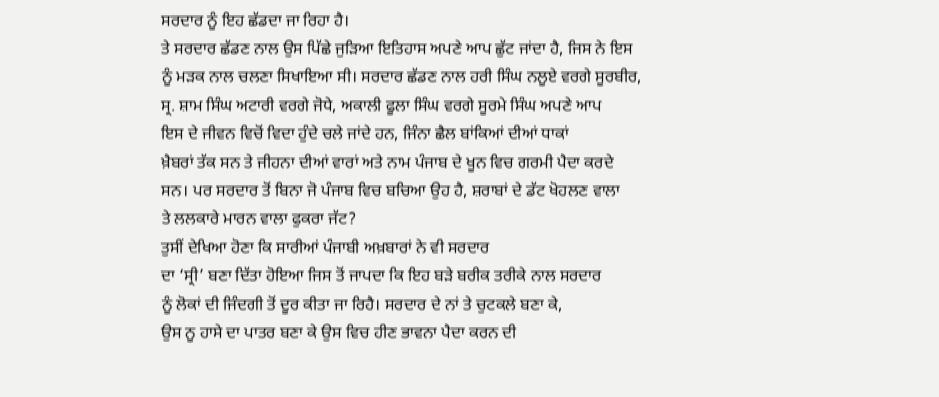ਸਰਦਾਰ ਨੂੰ ਇਹ ਛੱਡਦਾ ਜਾ ਰਿਹਾ ਹੈ।
ਤੇ ਸਰਦਾਰ ਛੱਡਣ ਨਾਲ ਉਸ ਪਿੱਛੇ ਜੁੜਿਆ ਇਤਿਹਾਸ ਅਪਣੇ ਆਪ ਛੁੱਟ ਜਾਂਦਾ ਹੈ, ਜਿਸ ਨੇ ਇਸ
ਨੂੰ ਮੜਕ ਨਾਲ ਚਲਣਾ ਸਿਖਾਇਆ ਸੀ। ਸਰਦਾਰ ਛੱਡਣ ਨਾਲ ਹਰੀ ਸਿੰਘ ਨਲੂਏ ਵਰਗੇ ਸੂਰਬੀਰ,
ਸ੍ਰ. ਸ਼ਾਮ ਸਿੰਘ ਅਟਾਰੀ ਵਰਗੇ ਜੋਧੇ, ਅਕਾਲੀ ਫੂਲਾ ਸਿੰਘ ਵਰਗੇ ਸੂਰਮੇ ਸਿੰਘ ਅਪਣੇ ਆਪ
ਇਸ ਦੇ ਜੀਵਨ ਵਿਚੋਂ ਵਿਦਾ ਹੁੰਦੇ ਚਲੇ ਜਾਂਦੇ ਹਨ, ਜਿੰਨਾ ਛੈਲ ਬਾਂਕਿਆਂ ਦੀਆਂ ਧਾਕਾਂ
ਖ਼ੈਬਰਾਂ ਤੱਕ ਸਨ ਤੇ ਜੀਹਨਾ ਦੀਆਂ ਵਾਰਾਂ ਅਤੇ ਨਾਮ ਪੰਜਾਬ ਦੇ ਖੂਨ ਵਿਚ ਗਰਮੀ ਪੈਦਾ ਕਰਦੇ
ਸਨ। ਪਰ ਸਰਦਾਰ ਤੋਂ ਬਿਨਾ ਜੋ ਪੰਜਾਬ ਵਿਚ ਬਚਿਆ ਉਹ ਹੈ, ਸ਼ਰਾਬਾਂ ਦੇ ਡੱਟ ਖੋਹਲਣ ਵਾਲਾ
ਤੇ ਲਲਕਾਰੇ ਮਾਰਨ ਵਾਲਾ ਫੁਕਰਾ ਜੱਟ?
ਤੁਸੀਂ ਦੇਖਿਆ ਹੋਣਾ ਕਿ ਸਾਰੀਆਂ ਪੰਜਾਬੀ ਅਖ਼ਬਾਰਾਂ ਨੇ ਵੀ ਸਰਦਾਰ
ਦਾ ‘ਸ੍ਰੀ’ ਬਣਾ ਦਿੱਤਾ ਹੋਇਆ ਜਿਸ ਤੋਂ ਜਾਪਦਾ ਕਿ ਇਹ ਬੜੇ ਬਰੀਕ ਤਰੀਕੇ ਨਾਲ ਸਰਦਾਰ
ਨੂੰ ਲੋਕਾਂ ਦੀ ਜਿੰਦਗੀ ਤੋਂ ਦੂਰ ਕੀਤਾ ਜਾ ਰਿਹੈ। ਸਰਦਾਰ ਦੇ ਨਾਂ ਤੇ ਚੁਟਕਲੇ ਬਣਾ ਕੇ,
ਉਸ ਨੂ ਹਾਸੇ ਦਾ ਪਾਤਰ ਬਣਾ ਕੇ ਉਸ ਵਿਚ ਹੀਣ ਭਾਵਨਾ ਪੈਦਾ ਕਰਨ ਦੀ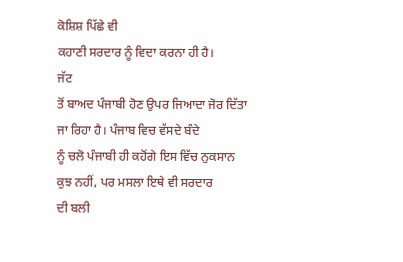ਕੋਸ਼ਿਸ਼ ਪਿੱਛੇ ਵੀ
ਕਹਾਣੀ ਸਰਦਾਰ ਨੂੰ ਵਿਦਾ ਕਰਨਾ ਹੀ ਹੈ।
ਜੱਟ
ਤੋਂ ਬਾਅਦ ਪੰਜਾਬੀ ਹੋਣ ਉਪਰ ਜਿਆਦਾ ਜੋਰ ਦਿੱਤਾ ਜਾ ਰਿਹਾ ਹੈ। ਪੰਜਾਬ ਵਿਚ ਵੱਸਦੇ ਬੰਦੇ
ਨੂੰ ਚਲੋ ਪੰਜਾਬੀ ਹੀ ਕਹੋਂਗੇ ਇਸ ਵਿੱਚ ਨੁਕਸਾਨ ਕੁਝ ਨਹੀਂ, ਪਰ ਮਸਲਾ ਇਥੇ ਵੀ ਸਰਦਾਰ
ਦੀ ਬਲੀ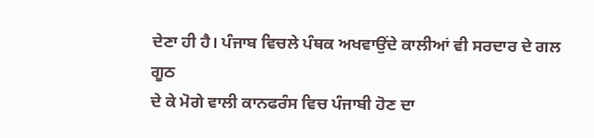ਦੇਣਾ ਹੀ ਹੈ। ਪੰਜਾਬ ਵਿਚਲੇ ਪੰਥਕ ਅਖਵਾਉਂਦੇ ਕਾਲੀਆਂ ਵੀ ਸਰਦਾਰ ਦੇ ਗਲ ਗੂਠ
ਦੇ ਕੇ ਮੋਗੇ ਵਾਲੀ ਕਾਨਫਰੰਸ ਵਿਚ ਪੰਜਾਬੀ ਹੋਣ ਦਾ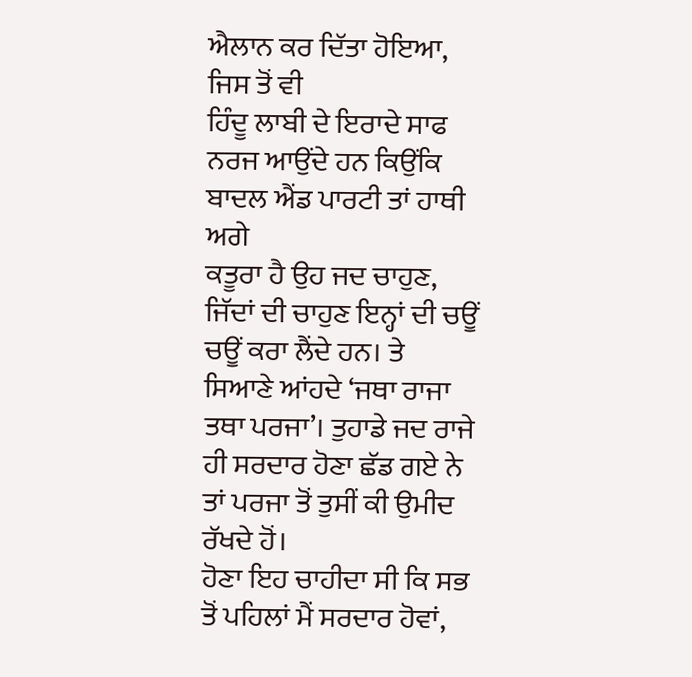ਐਲਾਨ ਕਰ ਦਿੱਤਾ ਹੋਇਆ, ਜਿਸ ਤੋਂ ਵੀ
ਹਿੰਦੂ ਲਾਬੀ ਦੇ ਇਰਾਦੇ ਸਾਫ ਨਰਜ ਆਉਂਦੇ ਹਨ ਕਿਉਂਕਿ ਬਾਦਲ ਐਂਡ ਪਾਰਟੀ ਤਾਂ ਹਾਥੀ ਅਗੇ
ਕਤੂਰਾ ਹੈ ਉਹ ਜਦ ਚਾਹੁਣ, ਜਿੱਦਾਂ ਦੀ ਚਾਹੁਣ ਇਨ੍ਹਾਂ ਦੀ ਚਊਂ ਚਊਂ ਕਰਾ ਲੈਂਦੇ ਹਨ। ਤੇ
ਸਿਆਣੇ ਆਂਹਦੇ ‘ਜਥਾ ਰਾਜਾ ਤਥਾ ਪਰਜਾ’। ਤੁਹਾਡੇ ਜਦ ਰਾਜੇ ਹੀ ਸਰਦਾਰ ਹੋਣਾ ਛੱਡ ਗਏ ਨੇ
ਤਾਂ ਪਰਜਾ ਤੋਂ ਤੁਸੀਂ ਕੀ ਉਮੀਦ ਰੱਖਦੇ ਹੋਂ।
ਹੋਣਾ ਇਹ ਚਾਹੀਦਾ ਸੀ ਕਿ ਸਭ ਤੋਂ ਪਹਿਲਾਂ ਮੈਂ ਸਰਦਾਰ ਹੋਵਾਂ,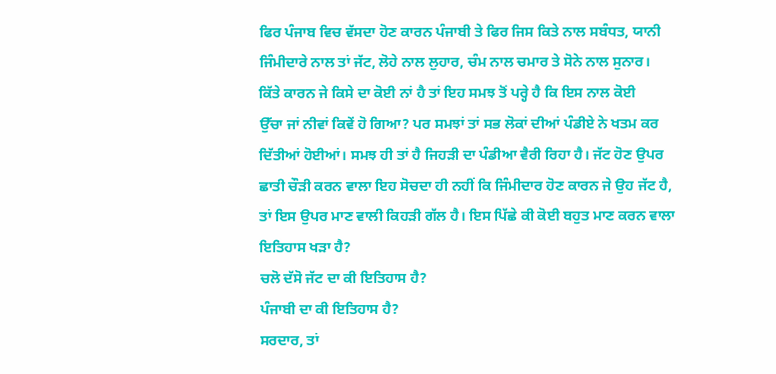ਫਿਰ ਪੰਜਾਬ ਵਿਚ ਵੱਸਦਾ ਹੋਣ ਕਾਰਨ ਪੰਜਾਬੀ ਤੇ ਫਿਰ ਜਿਸ ਕਿਤੇ ਨਾਲ ਸਬੰਧਤ, ਯਾਨੀ
ਜਿੰਮੀਦਾਰੇ ਨਾਲ ਤਾਂ ਜੱਟ, ਲੋਹੇ ਨਾਲ ਲੁਹਾਰ, ਚੰਮ ਨਾਲ ਚਮਾਰ ਤੇ ਸੋਨੇ ਨਾਲ ਸੁਨਾਰ।
ਕਿੱਤੇ ਕਾਰਨ ਜੇ ਕਿਸੇ ਦਾ ਕੋਈ ਨਾਂ ਹੈ ਤਾਂ ਇਹ ਸਮਝ ਤੋਂ ਪਰ੍ਹੇ ਹੈ ਕਿ ਇਸ ਨਾਲ ਕੋਈ
ਉੱਚਾ ਜਾਂ ਨੀਵਾਂ ਕਿਵੇਂ ਹੋ ਗਿਆ? ਪਰ ਸਮਝਾਂ ਤਾਂ ਸਭ ਲੋਕਾਂ ਦੀਆਂ ਪੰਡੀਏ ਨੇ ਖਤਮ ਕਰ
ਦਿੱਤੀਆਂ ਹੋਈਆਂ। ਸਮਝ ਹੀ ਤਾਂ ਹੈ ਜਿਹੜੀ ਦਾ ਪੰਡੀਆ ਵੈਰੀ ਰਿਹਾ ਹੈ। ਜੱਟ ਹੋਣ ਉਪਰ
ਛਾਤੀ ਚੌੜੀ ਕਰਨ ਵਾਲਾ ਇਹ ਸੋਚਦਾ ਹੀ ਨਹੀਂ ਕਿ ਜਿੰਮੀਦਾਰ ਹੋਣ ਕਾਰਨ ਜੇ ਉਹ ਜੱਟ ਹੈ,
ਤਾਂ ਇਸ ਉਪਰ ਮਾਣ ਵਾਲੀ ਕਿਹੜੀ ਗੱਲ ਹੈ। ਇਸ ਪਿੱਛੇ ਕੀ ਕੋਈ ਬਹੁਤ ਮਾਣ ਕਰਨ ਵਾਲਾ
ਇਤਿਹਾਸ ਖੜਾ ਹੈ?
ਚਲੋ ਦੱਸੋ ਜੱਟ ਦਾ ਕੀ ਇਤਿਹਾਸ ਹੈ?
ਪੰਜਾਬੀ ਦਾ ਕੀ ਇਤਿਹਾਸ ਹੈ?
ਸਰਦਾਰ, ਤਾਂ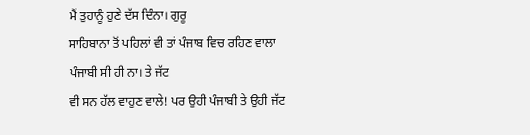ਮੈਂ ਤੁਹਾਨੂੰ ਹੁਣੇ ਦੱਸ ਦਿੰਨਾ। ਗੁਰੂ
ਸਾਹਿਬਾਨਾ ਤੋਂ ਪਹਿਲਾਂ ਵੀ ਤਾਂ ਪੰਜਾਬ ਵਿਚ ਰਹਿਣ ਵਾਲਾ ਪੰਜਾਬੀ ਸੀ ਹੀ ਨਾ। ਤੇ ਜੱਟ
ਵੀ ਸਨ ਹੱਲ ਵਾਹੁਣ ਵਾਲੇ! ਪਰ ਉਹੀ ਪੰਜਾਬੀ ਤੇ ਉਹੀ ਜੱਟ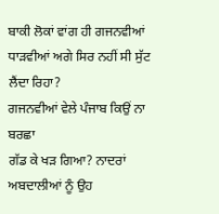ਬਾਕੀ ਲੋਕਾਂ ਵਾਂਗ ਹੀ ਗਜਨਵੀਆਂ
ਧਾੜਵੀਆਂ ਅਗੇ ਸਿਰ ਨਹੀਂ ਸੀ ਸੁੱਟ ਲੈਂਦਾ ਰਿਹਾ?
ਗਜਨਵੀਆਂ ਵੇਲੇ ਪੰਜਾਬ ਕਿਉਂ ਨਾ ਬਰਛਾ
ਗੱਡ ਕੇ ਖੜ ਗਿਆ? ਨਾਦਰਾਂ ਅਬਦਾਲੀਆਂ ਨੂੰ ਉਹ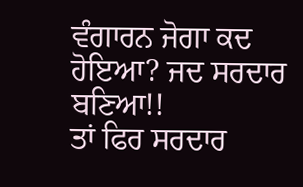ਵੰਗਾਰਨ ਜੋਗਾ ਕਦ ਹੋਇਆ? ਜਦ ਸਰਦਾਰ ਬਣਿਆ!!
ਤਾਂ ਫਿਰ ਸਰਦਾਰ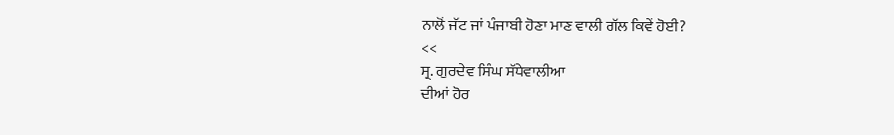ਨਾਲੋਂ ਜੱਟ ਜਾਂ ਪੰਜਾਬੀ ਹੋਣਾ ਮਾਣ ਵਾਲੀ ਗੱਲ ਕਿਵੇਂ ਹੋਈ?
<<
ਸ੍ਰ. ਗੁਰਦੇਵ ਸਿੰਘ ਸੱਧੇਵਾਲੀਆ
ਦੀਆਂ ਹੋਰ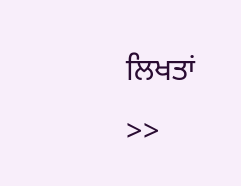ਲਿਖਤਾਂ
>>